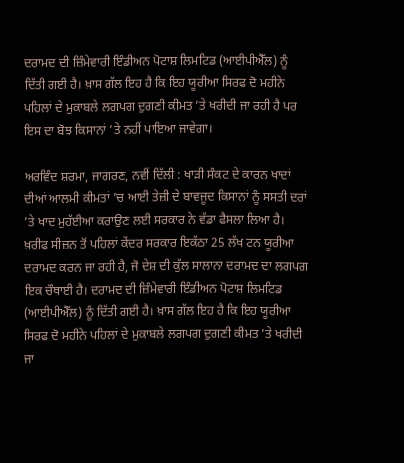ਦਰਾਮਦ ਦੀ ਜ਼ਿੰਮੇਵਾਰੀ ਇੰਡੀਅਨ ਪੋਟਾਸ਼ ਲਿਮਟਿਡ (ਆਈਪੀਐੱਲ) ਨੂੰ ਦਿੱਤੀ ਗਈ ਹੈ। ਖ਼ਾਸ ਗੱਲ ਇਹ ਹੈ ਕਿ ਇਹ ਯੂਰੀਆ ਸਿਰਫ ਦੋ ਮਹੀਨੇ ਪਹਿਲਾਂ ਦੇ ਮੁਕਾਬਲੇ ਲਗਪਗ ਦੁਗਣੀ ਕੀਮਤ ’ਤੇ ਖਰੀਦੀ ਜਾ ਰਹੀ ਹੈ ਪਰ ਇਸ ਦਾ ਬੋਝ ਕਿਸਾਨਾਂ ’ਤੇ ਨਹੀਂ ਪਾਇਆ ਜਾਵੇਗਾ।

ਅਰਵਿੰਦ ਸ਼ਰਮਾ, ਜਾਗਰਣ, ਨਵੀਂ ਦਿੱਲੀ : ਖਾੜੀ ਸੰਕਟ ਦੇ ਕਾਰਨ ਖਾਦਾਂ ਦੀਆਂ ਆਲਮੀ ਕੀਮਤਾਂ ’ਚ ਆਈ ਤੇਜ਼ੀ ਦੇ ਬਾਵਜੂਦ ਕਿਸਾਨਾਂ ਨੂੰ ਸਸਤੀ ਦਰਾਂ ’ਤੇ ਖਾਦ ਮੁਹੱਈਆ ਕਰਾਉਣ ਲਈ ਸਰਕਾਰ ਨੇ ਵੱਡਾ ਫੈਸਲਾ ਲਿਆ ਹੈ। ਖ਼ਰੀਫ ਸੀਜ਼ਨ ਤੋਂ ਪਹਿਲਾਂ ਕੇਂਦਰ ਸਰਕਾਰ ਇਕੱਠਾ 25 ਲੱਖ ਟਨ ਯੂਰੀਆ ਦਰਾਮਦ ਕਰਨ ਜਾ ਰਹੀ ਹੈ, ਜੋ ਦੇਸ਼ ਦੀ ਕੁੱਲ ਸਾਲਾਨਾ ਦਰਾਮਦ ਦਾ ਲਗਪਗ ਇਕ ਚੌਥਾਈ ਹੈ। ਦਰਾਮਦ ਦੀ ਜ਼ਿੰਮੇਵਾਰੀ ਇੰਡੀਅਨ ਪੋਟਾਸ਼ ਲਿਮਟਿਡ (ਆਈਪੀਐੱਲ) ਨੂੰ ਦਿੱਤੀ ਗਈ ਹੈ। ਖ਼ਾਸ ਗੱਲ ਇਹ ਹੈ ਕਿ ਇਹ ਯੂਰੀਆ ਸਿਰਫ ਦੋ ਮਹੀਨੇ ਪਹਿਲਾਂ ਦੇ ਮੁਕਾਬਲੇ ਲਗਪਗ ਦੁਗਣੀ ਕੀਮਤ ’ਤੇ ਖਰੀਦੀ ਜਾ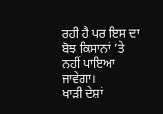ਰਹੀ ਹੈ ਪਰ ਇਸ ਦਾ ਬੋਝ ਕਿਸਾਨਾਂ ’ਤੇ ਨਹੀਂ ਪਾਇਆ ਜਾਵੇਗਾ।
ਖਾੜੀ ਦੇਸ਼ਾਂ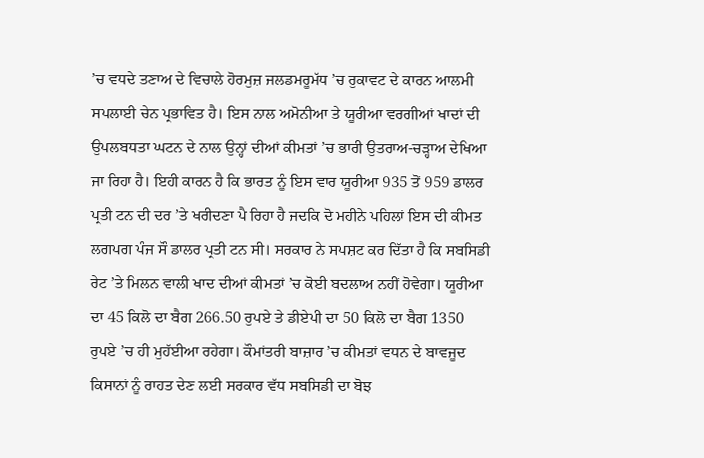’ਚ ਵਧਦੇ ਤਣਾਅ ਦੇ ਵਿਚਾਲੇ ਹੋਰਮੁਜ਼ ਜਲਡਮਰੂਮੱਧ ’ਚ ਰੁਕਾਵਟ ਦੇ ਕਾਰਨ ਆਲਮੀ ਸਪਲਾਈ ਚੇਨ ਪ੍ਰਭਾਵਿਤ ਹੈ। ਇਸ ਨਾਲ ਅਮੋਨੀਆ ਤੇ ਯੂਰੀਆ ਵਰਗੀਆਂ ਖਾਦਾਂ ਦੀ ਉਪਲਬਧਤਾ ਘਟਨ ਦੇ ਨਾਲ ਉਨ੍ਹਾਂ ਦੀਆਂ ਕੀਮਤਾਂ ’ਚ ਭਾਰੀ ਉਤਰਾਅ-ਚੜ੍ਹਾਅ ਦੇਖਿਆ ਜਾ ਰਿਹਾ ਹੈ। ਇਹੀ ਕਾਰਨ ਹੈ ਕਿ ਭਾਰਤ ਨੂੰ ਇਸ ਵਾਰ ਯੂਰੀਆ 935 ਤੋਂ 959 ਡਾਲਰ ਪ੍ਰਤੀ ਟਨ ਦੀ ਦਰ ’ਤੇ ਖਰੀਦਣਾ ਪੈ ਰਿਹਾ ਹੈ ਜਦਕਿ ਦੋ ਮਹੀਨੇ ਪਹਿਲਾਂ ਇਸ ਦੀ ਕੀਮਤ ਲਗਪਗ ਪੰਜ ਸੌ ਡਾਲਰ ਪ੍ਰਤੀ ਟਨ ਸੀ। ਸਰਕਾਰ ਨੇ ਸਪਸ਼ਟ ਕਰ ਦਿੱਤਾ ਹੈ ਕਿ ਸਬਸਿਡੀ ਰੇਟ ’ਤੇ ਮਿਲਨ ਵਾਲੀ ਖਾਦ ਦੀਆਂ ਕੀਮਤਾਂ ’ਚ ਕੋਈ ਬਦਲਾਅ ਨਹੀਂ ਹੋਵੇਗਾ। ਯੂਰੀਆ ਦਾ 45 ਕਿਲੋ ਦਾ ਬੈਗ 266.50 ਰੁਪਏ ਤੇ ਡੀਏਪੀ ਦਾ 50 ਕਿਲੋ ਦਾ ਬੈਗ 1350 ਰੁਪਏ ’ਚ ਹੀ ਮੁਹੱਈਆ ਰਹੇਗਾ। ਕੌਮਾਂਤਰੀ ਬਾਜ਼ਾਰ ’ਚ ਕੀਮਤਾਂ ਵਧਨ ਦੇ ਬਾਵਜੂਦ ਕਿਸਾਨਾਂ ਨੂੰ ਰਾਹਤ ਦੇਣ ਲਈ ਸਰਕਾਰ ਵੱਧ ਸਬਸਿਡੀ ਦਾ ਬੋਝ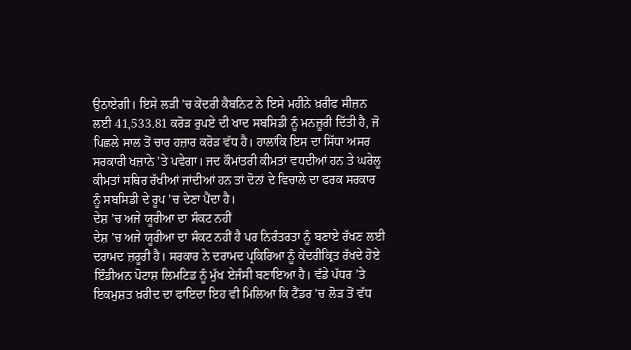ਉਠਾਏਗੀ। ਇਸੇ ਲੜੀ ’ਚ ਕੇਂਦਰੀ ਕੈਬਨਿਟ ਨੇ ਇਸੇ ਮਹੀਨੇ ਖ਼ਰੀਫ ਸੀਜ਼ਨ ਲਈ 41,533.81 ਕਰੋੜ ਰੁਪਏ ਦੀ ਖਾਦ ਸਬਸਿਡੀ ਨੂੰ ਮਨਜ਼ੂਰੀ ਦਿੱਤੀ ਹੈ, ਜੋ ਪਿਛਲੇ ਸਾਲ ਤੋਂ ਚਾਰ ਹਜ਼ਾਰ ਕਰੋੜ ਵੱਧ ਹੈ। ਹਾਲਾਂਕਿ ਇਸ ਦਾ ਸਿੱਧਾ ਅਸਰ ਸਰਕਾਰੀ ਖਜ਼ਾਨੇ ’ਤੇ ਪਵੇਗਾ। ਜਦ ਕੌਮਾਂਤਰੀ ਕੀਮਤਾਂ ਵਧਦੀਆਂ ਹਨ ਤੇ ਘਰੇਲੂ ਕੀਮਤਾਂ ਸਥਿਰ ਰੱਖੀਆਂ ਜਾਂਦੀਆਂ ਹਨ ਤਾਂ ਦੋਨਾਂ ਦੇ ਵਿਚਾਲੇ ਦਾ ਫਰਕ ਸਰਕਾਰ ਨੂੰ ਸਬਸਿਡੀ ਦੇ ਰੂਪ ’ਚ ਦੇਣਾ ਪੈਂਦਾ ਹੈ।
ਦੇਸ਼ ’ਚ ਅਜੇ ਯੂਰੀਆ ਦਾ ਸੰਕਟ ਨਹੀਂ
ਦੇਸ਼ ’ਚ ਅਜੇ ਯੂਰੀਆ ਦਾ ਸੰਕਟ ਨਹੀਂ ਹੈ ਪਰ ਨਿਰੰਤਰਤਾ ਨੂੰ ਬਣਾਏ ਰੱਖਣ ਲਈ ਦਰਾਮਦ ਜ਼ਰੂਰੀ ਹੈ। ਸਰਕਾਰ ਨੇ ਦਰਾਮਦ ਪ੍ਰਕਿਰਿਆ ਨੂੰ ਕੇਂਦਰੀਕ੍ਰਿਤ ਰੱਖਦੇ ਹੋਏ ਇੰਡੀਅਨ ਪੋਟਾਸ਼ ਲਿਮਟਿਡ ਨੂੰ ਮੁੱਖ ਏਜੰਸੀ ਬਣਾਇਆ ਹੈ। ਵੱਡੇ ਪੱਧਰ ’ਤੇ ਇਕਮੁਸ਼ਤ ਖ਼ਰੀਦ ਦਾ ਫਾਇਦਾ ਇਹ ਵੀ ਮਿਲਿਆ ਕਿ ਟੈਂਡਰ ’ਚ ਲੋੜ ਤੋਂ ਵੱਧ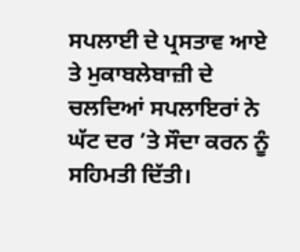ਸਪਲਾਈ ਦੇ ਪ੍ਰਸਤਾਵ ਆਏ ਤੇ ਮੁਕਾਬਲੇਬਾਜ਼ੀ ਦੇ ਚਲਦਿਆਂ ਸਪਲਾਇਰਾਂ ਨੇ ਘੱਟ ਦਰ ’ਤੇ ਸੌਦਾ ਕਰਨ ਨੂੰ ਸਹਿਮਤੀ ਦਿੱਤੀ।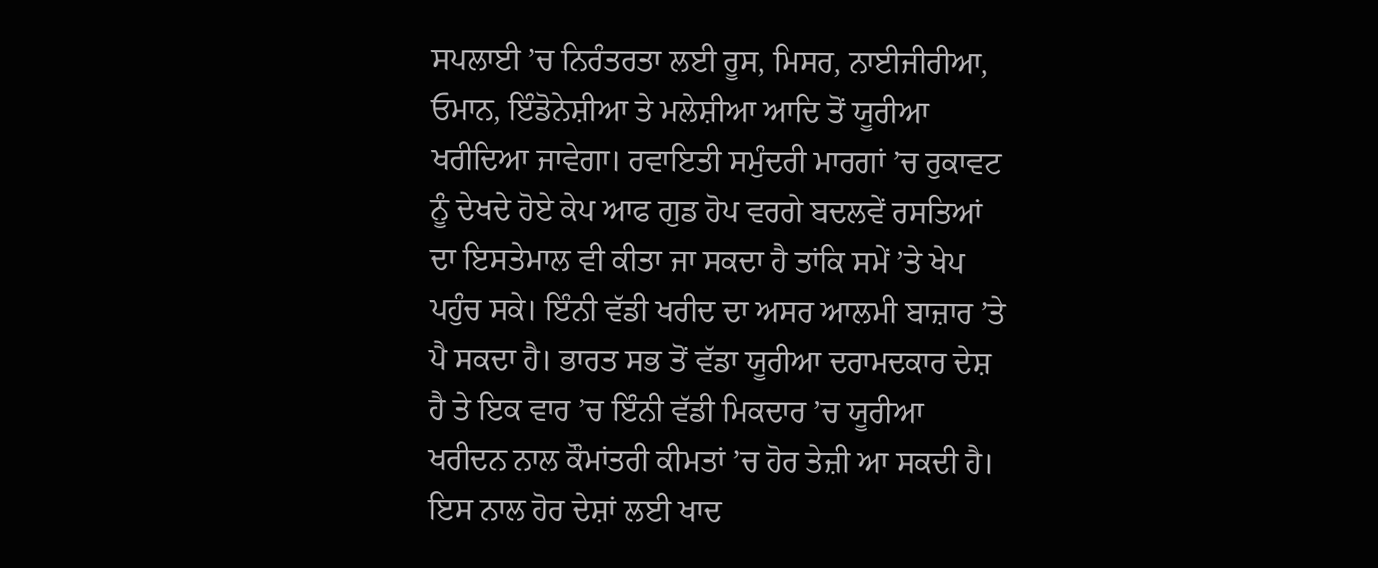ਸਪਲਾਈ ’ਚ ਨਿਰੰਤਰਤਾ ਲਈ ਰੂਸ, ਮਿਸਰ, ਨਾਈਜੀਰੀਆ, ਓਮਾਨ, ਇੰਡੋਨੇਸ਼ੀਆ ਤੇ ਮਲੇਸ਼ੀਆ ਆਦਿ ਤੋਂ ਯੂਰੀਆ ਖਰੀਦਿਆ ਜਾਵੇਗਾ। ਰਵਾਇਤੀ ਸਮੁੰਦਰੀ ਮਾਰਗਾਂ ’ਚ ਰੁਕਾਵਟ ਨੂੰ ਦੇਖਦੇ ਹੋਏ ਕੇਪ ਆਫ ਗੁਡ ਹੋਪ ਵਰਗੇ ਬਦਲਵੇਂ ਰਸਤਿਆਂ ਦਾ ਇਸਤੇਮਾਲ ਵੀ ਕੀਤਾ ਜਾ ਸਕਦਾ ਹੈ ਤਾਂਕਿ ਸਮੇਂ ’ਤੇ ਖੇਪ ਪਹੁੰਚ ਸਕੇ। ਇੰਨੀ ਵੱਡੀ ਖਰੀਦ ਦਾ ਅਸਰ ਆਲਮੀ ਬਾਜ਼ਾਰ ’ਤੇ ਪੈ ਸਕਦਾ ਹੈ। ਭਾਰਤ ਸਭ ਤੋਂ ਵੱਡਾ ਯੂਰੀਆ ਦਰਾਮਦਕਾਰ ਦੇਸ਼ ਹੈ ਤੇ ਇਕ ਵਾਰ ’ਚ ਇੰਨੀ ਵੱਡੀ ਮਿਕਦਾਰ ’ਚ ਯੂਰੀਆ ਖਰੀਦਨ ਨਾਲ ਕੌਮਾਂਤਰੀ ਕੀਮਤਾਂ ’ਚ ਹੋਰ ਤੇਜ਼ੀ ਆ ਸਕਦੀ ਹੈ। ਇਸ ਨਾਲ ਹੋਰ ਦੇਸ਼ਾਂ ਲਈ ਖਾਦ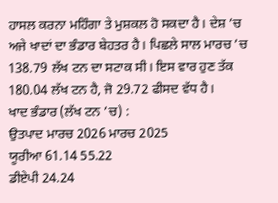ਹਾਸਲ ਕਰਨਾ ਮਹਿੰਗਾ ਤੇ ਮੁਸ਼ਕਲ ਹੋ ਸਕਦਾ ਹੈ। ਦੇਸ਼ ’ਚ ਅਜੇ ਖਾਦਾਂ ਦਾ ਭੰਡਾਰ ਬੇਹਤਰ ਹੈ। ਪਿਛਲੇ ਸਾਲ ਮਾਰਚ ’ਚ 138.79 ਲੱਖ ਟਨ ਦਾ ਸਟਾਕ ਸੀ। ਇਸ ਵਾਰ ਹੁਣ ਤੱਕ 180.04 ਲੱਖ ਟਨ ਹੈ, ਜੋ 29.72 ਫੀਸਦ ਵੱਧ ਹੈ।
ਖਾਦ ਭੰਡਾਰ (ਲੱਖ ਟਨ ’ਚ) :
ਉਤਪਾਦ ਮਾਰਚ 2026 ਮਾਰਚ 2025
ਯੂਰੀਆ 61.14 55.22
ਡੀਏਪੀ 24.24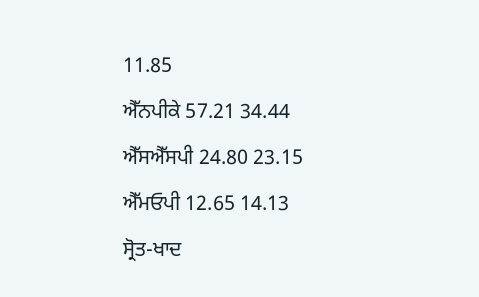11.85
ਐੱਨਪੀਕੇ 57.21 34.44
ਐੱਸਐੱਸਪੀ 24.80 23.15
ਐੱਮਓਪੀ 12.65 14.13
ਸ੍ਰੋਤ-ਖਾਦ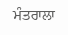ਮੰਤਰਾਲਾ